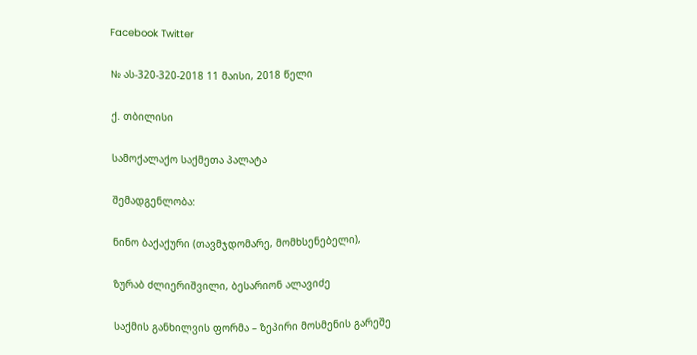Facebook Twitter

№ ას-320-320-2018 11 მაისი, 2018 წელი

ქ. თბილისი

სამოქალაქო საქმეთა პალატა

შემადგენლობა:

ნინო ბაქაქური (თავმჯდომარე, მომხსენებელი),

ზურაბ ძლიერიშვილი, ბესარიონ ალავიძე

საქმის განხილვის ფორმა – ზეპირი მოსმენის გარეშე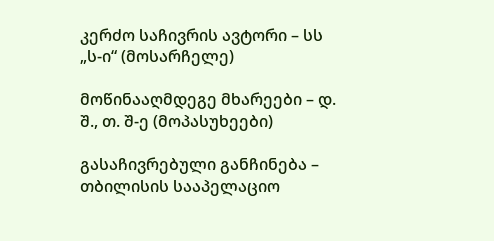კერძო საჩივრის ავტორი – სს „ს-ი“ (მოსარჩელე)

მოწინააღმდეგე მხარეები – დ. შ., თ. შ-ე (მოპასუხეები)

გასაჩივრებული განჩინება – თბილისის სააპელაციო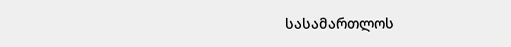სასამართლოს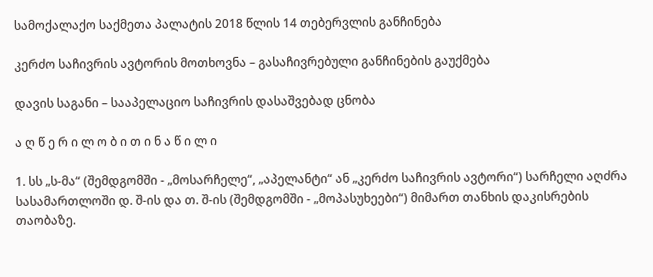სამოქალაქო საქმეთა პალატის 2018 წლის 14 თებერვლის განჩინება

კერძო საჩივრის ავტორის მოთხოვნა – გასაჩივრებული განჩინების გაუქმება

დავის საგანი – სააპელაციო საჩივრის დასაშვებად ცნობა

ა ღ წ ე რ ი ლ ო ბ ი თ ი ნ ა წ ი ლ ი

1. სს „ს-მა“ (შემდგომში - „მოსარჩელე“, „აპელანტი“ ან „კერძო საჩივრის ავტორი“) სარჩელი აღძრა სასამართლოში დ. შ-ის და თ. შ-ის (შემდგომში - „მოპასუხეები“) მიმართ თანხის დაკისრების თაობაზე.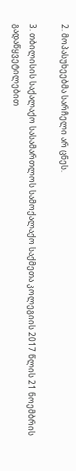2. მოპასუხეებმა სარჩელი არ ცნეს.

3. თბილისის საქალაქო სასამართლოს სამოქალაქო საქმეთა კოლეგიის 2017 წლის 21 ნოემბრის გადაწყვეტილებით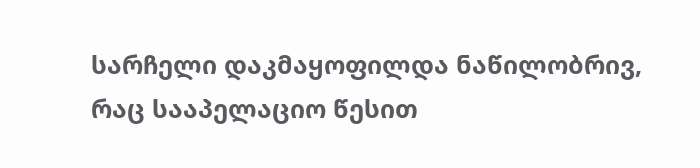სარჩელი დაკმაყოფილდა ნაწილობრივ, რაც სააპელაციო წესით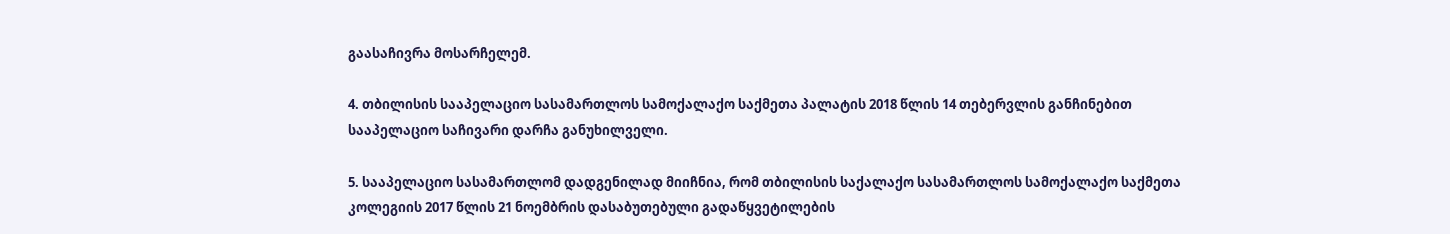გაასაჩივრა მოსარჩელემ.

4. თბილისის სააპელაციო სასამართლოს სამოქალაქო საქმეთა პალატის 2018 წლის 14 თებერვლის განჩინებით სააპელაციო საჩივარი დარჩა განუხილველი.

5. სააპელაციო სასამართლომ დადგენილად მიიჩნია, რომ თბილისის საქალაქო სასამართლოს სამოქალაქო საქმეთა კოლეგიის 2017 წლის 21 ნოემბრის დასაბუთებული გადაწყვეტილების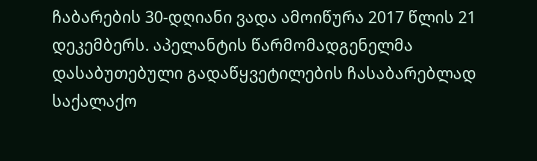ჩაბარების 30-დღიანი ვადა ამოიწურა 2017 წლის 21 დეკემბერს. აპელანტის წარმომადგენელმა დასაბუთებული გადაწყვეტილების ჩასაბარებლად საქალაქო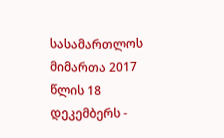სასამართლოს მიმართა 2017 წლის 18 დეკემბერს -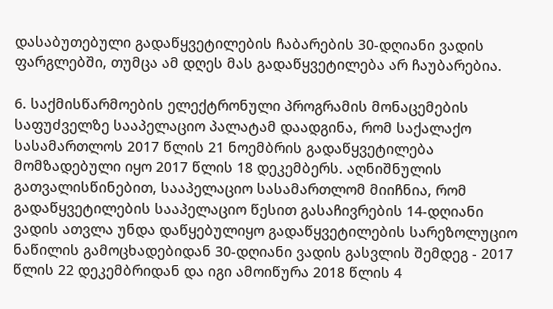დასაბუთებული გადაწყვეტილების ჩაბარების 30-დღიანი ვადის ფარგლებში, თუმცა ამ დღეს მას გადაწყვეტილება არ ჩაუბარებია.

6. საქმისწარმოების ელექტრონული პროგრამის მონაცემების საფუძველზე სააპელაციო პალატამ დაადგინა, რომ საქალაქო სასამართლოს 2017 წლის 21 ნოემბრის გადაწყვეტილება მომზადებული იყო 2017 წლის 18 დეკემბერს. აღნიშნულის გათვალისწინებით, სააპელაციო სასამართლომ მიიჩნია, რომ გადაწყვეტილების სააპელაციო წესით გასაჩივრების 14-დღიანი ვადის ათვლა უნდა დაწყებულიყო გადაწყვეტილების სარეზოლუციო ნაწილის გამოცხადებიდან 30-დღიანი ვადის გასვლის შემდეგ - 2017 წლის 22 დეკემბრიდან და იგი ამოიწურა 2018 წლის 4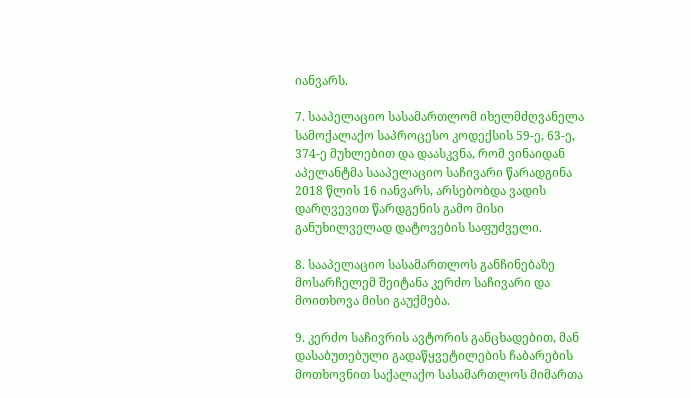იანვარს.

7. სააპელაციო სასამართლომ იხელმძღვანელა სამოქალაქო საპროცესო კოდექსის 59-ე, 63-ე, 374-ე მუხლებით და დაასკვნა, რომ ვინაიდან აპელანტმა სააპელაციო საჩივარი წარადგინა 2018 წლის 16 იანვარს, არსებობდა ვადის დარღვევით წარდგენის გამო მისი განუხილველად დატოვების საფუძველი.

8. სააპელაციო სასამართლოს განჩინებაზე მოსარჩელემ შეიტანა კერძო საჩივარი და მოითხოვა მისი გაუქმება.

9. კერძო საჩივრის ავტორის განცხადებით, მან დასაბუთებული გადაწყვეტილების ჩაბარების მოთხოვნით საქალაქო სასამართლოს მიმართა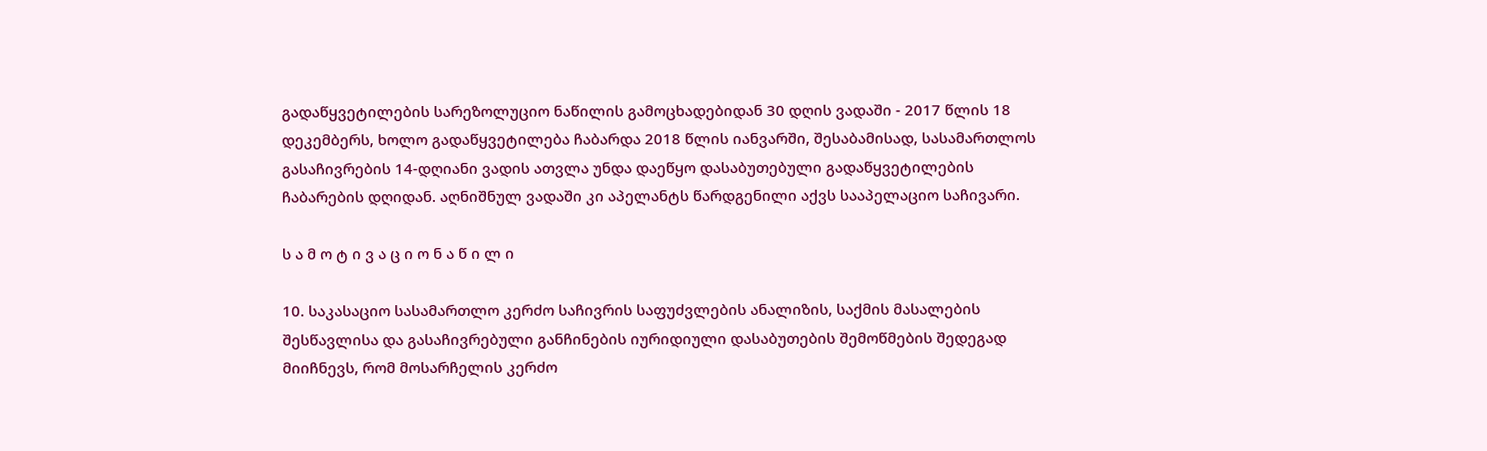გადაწყვეტილების სარეზოლუციო ნაწილის გამოცხადებიდან 30 დღის ვადაში - 2017 წლის 18 დეკემბერს, ხოლო გადაწყვეტილება ჩაბარდა 2018 წლის იანვარში, შესაბამისად, სასამართლოს გასაჩივრების 14-დღიანი ვადის ათვლა უნდა დაეწყო დასაბუთებული გადაწყვეტილების ჩაბარების დღიდან. აღნიშნულ ვადაში კი აპელანტს წარდგენილი აქვს სააპელაციო საჩივარი.

ს ა მ ო ტ ი ვ ა ც ი ო ნ ა წ ი ლ ი

10. საკასაციო სასამართლო კერძო საჩივრის საფუძვლების ანალიზის, საქმის მასალების შესწავლისა და გასაჩივრებული განჩინების იურიდიული დასაბუთების შემოწმების შედეგად მიიჩნევს, რომ მოსარჩელის კერძო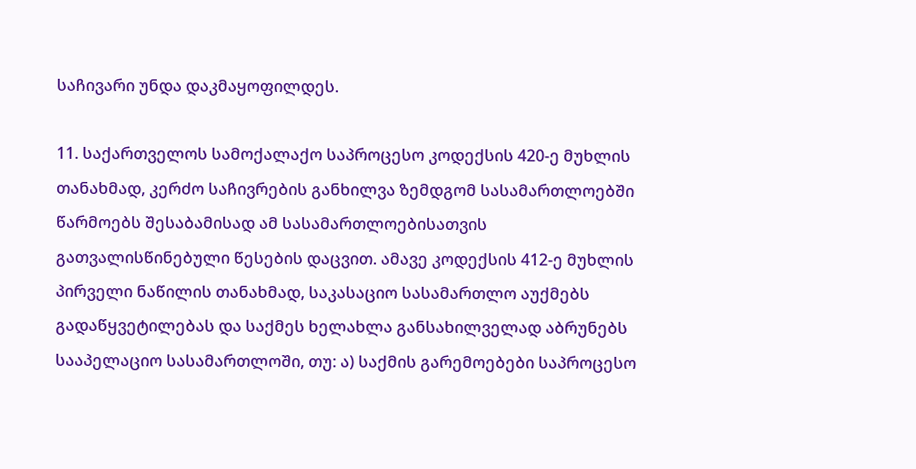საჩივარი უნდა დაკმაყოფილდეს.

11. საქართველოს სამოქალაქო საპროცესო კოდექსის 420-ე მუხლის თანახმად, კერძო საჩივრების განხილვა ზემდგომ სასამართლოებში წარმოებს შესაბამისად ამ სასამართლოებისათვის გათვალისწინებული წესების დაცვით. ამავე კოდექსის 412-ე მუხლის პირველი ნაწილის თანახმად, საკასაციო სასამართლო აუქმებს გადაწყვეტილებას და საქმეს ხელახლა განსახილველად აბრუნებს სააპელაციო სასამართლოში, თუ: ა) საქმის გარემოებები საპროცესო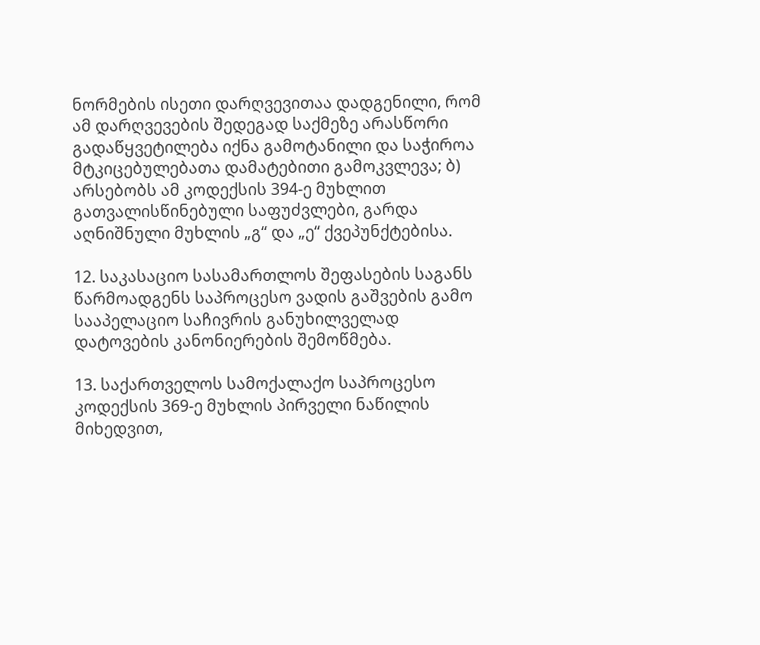ნორმების ისეთი დარღვევითაა დადგენილი, რომ ამ დარღვევების შედეგად საქმეზე არასწორი გადაწყვეტილება იქნა გამოტანილი და საჭიროა მტკიცებულებათა დამატებითი გამოკვლევა; ბ) არსებობს ამ კოდექსის 394-ე მუხლით გათვალისწინებული საფუძვლები, გარდა აღნიშნული მუხლის „გ“ და „ე“ ქვეპუნქტებისა.

12. საკასაციო სასამართლოს შეფასების საგანს წარმოადგენს საპროცესო ვადის გაშვების გამო სააპელაციო საჩივრის განუხილველად დატოვების კანონიერების შემოწმება.

13. საქართველოს სამოქალაქო საპროცესო კოდექსის 369-ე მუხლის პირველი ნაწილის მიხედვით,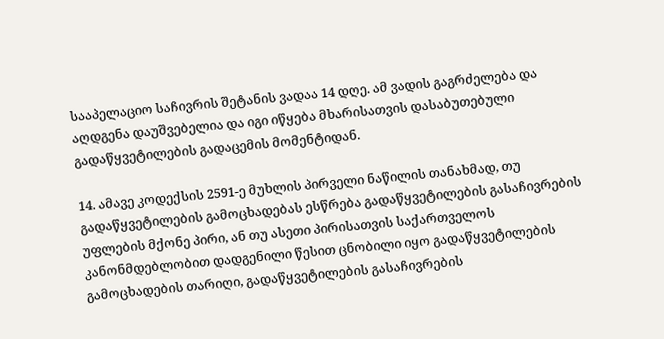სააპელაციო საჩივრის შეტანის ვადაა 14 დღე. ამ ვადის გაგრძელება და აღდგენა დაუშვებელია და იგი იწყება მხარისათვის დასაბუთებული გადაწყვეტილების გადაცემის მომენტიდან.

14. ამავე კოდექსის 2591-ე მუხლის პირველი ნაწილის თანახმად, თუ გადაწყვეტილების გამოცხადებას ესწრება გადაწყვეტილების გასაჩივრების უფლების მქონე პირი, ან თუ ასეთი პირისათვის საქართველოს კანონმდებლობით დადგენილი წესით ცნობილი იყო გადაწყვეტილების გამოცხადების თარიღი, გადაწყვეტილების გასაჩივრების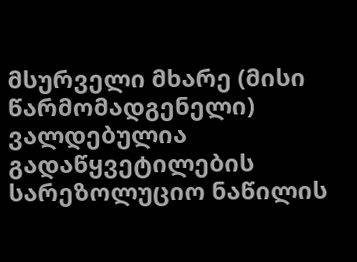მსურველი მხარე (მისი წარმომადგენელი) ვალდებულია გადაწყვეტილების სარეზოლუციო ნაწილის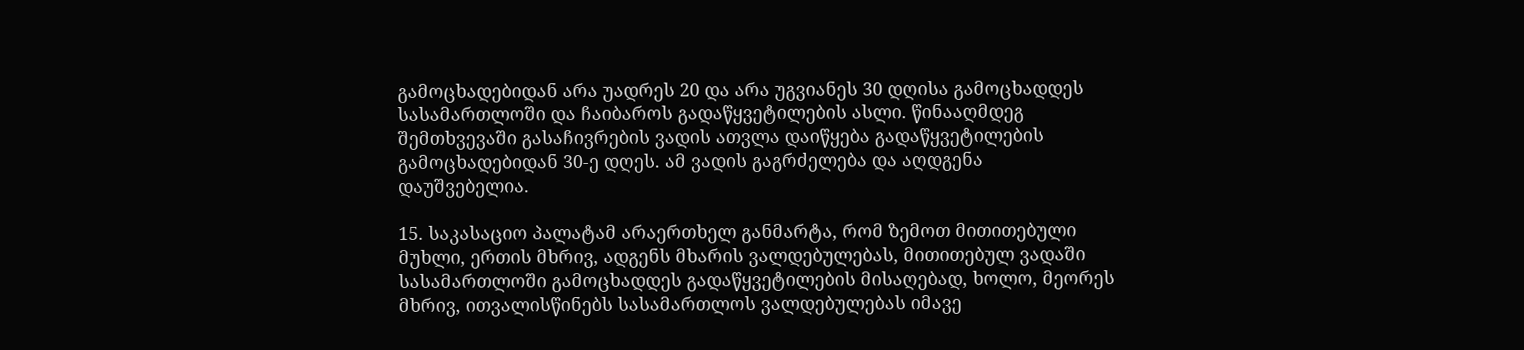გამოცხადებიდან არა უადრეს 20 და არა უგვიანეს 30 დღისა გამოცხადდეს სასამართლოში და ჩაიბაროს გადაწყვეტილების ასლი. წინააღმდეგ შემთხვევაში გასაჩივრების ვადის ათვლა დაიწყება გადაწყვეტილების გამოცხადებიდან 30-ე დღეს. ამ ვადის გაგრძელება და აღდგენა დაუშვებელია.

15. საკასაციო პალატამ არაერთხელ განმარტა, რომ ზემოთ მითითებული მუხლი, ერთის მხრივ, ადგენს მხარის ვალდებულებას, მითითებულ ვადაში სასამართლოში გამოცხადდეს გადაწყვეტილების მისაღებად, ხოლო, მეორეს მხრივ, ითვალისწინებს სასამართლოს ვალდებულებას იმავე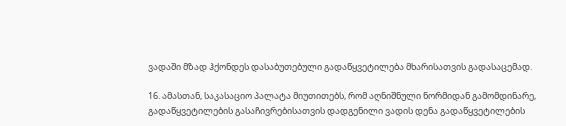ვადაში მზად ჰქონდეს დასაბუთებული გადაწყვეტილება მხარისათვის გადასაცემად.

16. ამასთან, საკასაციო პალატა მიუთითებს, რომ აღნიშნული ნორმიდან გამომდინარე, გადაწყვეტილების გასაჩივრებისათვის დადგენილი ვადის დენა გადაწყვეტილების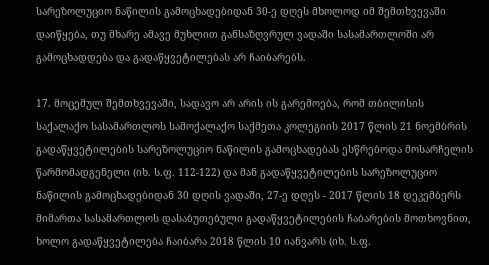სარეზოლუციო ნაწილის გამოცხადებიდან 30-ე დღეს მხოლოდ იმ შემთხვევაში დაიწყება, თუ მხარე ამავე მუხლით განსაზღვრულ ვადაში სასამართლოში არ გამოცხადდება და გადაწყვეტილებას არ ჩაიბარებს.

17. მოცემულ შემთხვევაში, სადავო არ არის ის გარემოება, რომ თბილისის საქალაქო სასამართლოს სამოქალაქო საქმეთა კოლეგიის 2017 წლის 21 ნოემბრის გადაწყვეტილების სარეზოლუციო ნაწილის გამოცხადებას ესწრებოდა მოსარჩელის წარმომადგენელი (იხ. ს.ფ. 112-122) და მან გადაწყვეტილების სარეზოლუციო ნაწილის გამოცხადებიდან 30 დღის ვადაში, 27-ე დღეს - 2017 წლის 18 დეკემბერს მიმართა სასამართლოს დასაბუთებული გადაწყვეტილების ჩაბარების მოთხოვნით, ხოლო გადაწყვეტილება ჩაიბარა 2018 წლის 10 იანვარს (იხ. ს.ფ.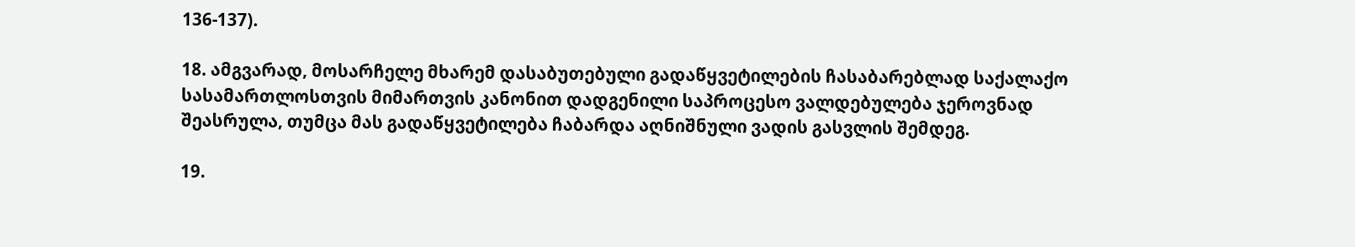136-137).

18. ამგვარად, მოსარჩელე მხარემ დასაბუთებული გადაწყვეტილების ჩასაბარებლად საქალაქო სასამართლოსთვის მიმართვის კანონით დადგენილი საპროცესო ვალდებულება ჯეროვნად შეასრულა, თუმცა მას გადაწყვეტილება ჩაბარდა აღნიშნული ვადის გასვლის შემდეგ.

19.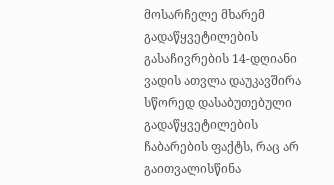მოსარჩელე მხარემ გადაწყვეტილების გასაჩივრების 14-დღიანი ვადის ათვლა დაუკავშირა სწორედ დასაბუთებული გადაწყვეტილების ჩაბარების ფაქტს, რაც არ გაითვალისწინა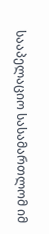სააპელაციო სასამართლომ იმ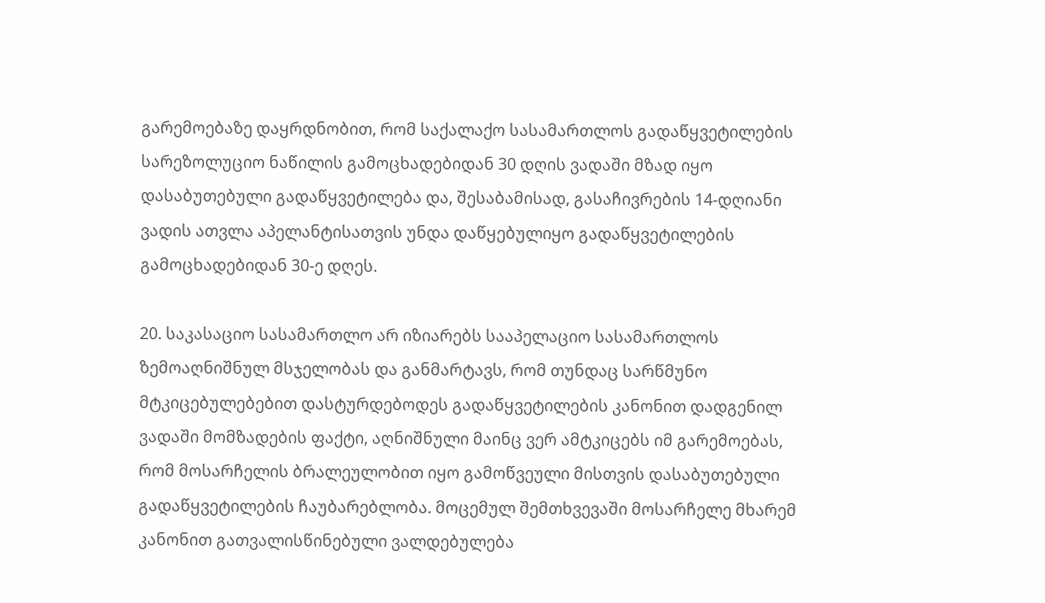გარემოებაზე დაყრდნობით, რომ საქალაქო სასამართლოს გადაწყვეტილების სარეზოლუციო ნაწილის გამოცხადებიდან 30 დღის ვადაში მზად იყო დასაბუთებული გადაწყვეტილება და, შესაბამისად, გასაჩივრების 14-დღიანი ვადის ათვლა აპელანტისათვის უნდა დაწყებულიყო გადაწყვეტილების გამოცხადებიდან 30-ე დღეს.

20. საკასაციო სასამართლო არ იზიარებს სააპელაციო სასამართლოს ზემოაღნიშნულ მსჯელობას და განმარტავს, რომ თუნდაც სარწმუნო მტკიცებულებებით დასტურდებოდეს გადაწყვეტილების კანონით დადგენილ ვადაში მომზადების ფაქტი, აღნიშნული მაინც ვერ ამტკიცებს იმ გარემოებას, რომ მოსარჩელის ბრალეულობით იყო გამოწვეული მისთვის დასაბუთებული გადაწყვეტილების ჩაუბარებლობა. მოცემულ შემთხვევაში მოსარჩელე მხარემ კანონით გათვალისწინებული ვალდებულება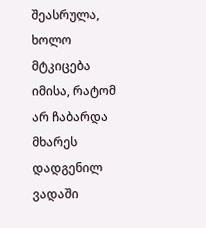შეასრულა, ხოლო მტკიცება იმისა, რატომ არ ჩაბარდა მხარეს დადგენილ ვადაში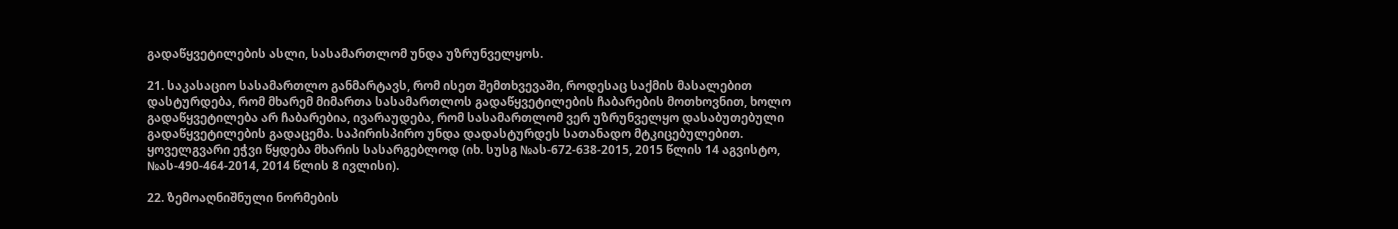გადაწყვეტილების ასლი, სასამართლომ უნდა უზრუნველყოს.

21. საკასაციო სასამართლო განმარტავს, რომ ისეთ შემთხვევაში, როდესაც საქმის მასალებით დასტურდება, რომ მხარემ მიმართა სასამართლოს გადაწყვეტილების ჩაბარების მოთხოვნით, ხოლო გადაწყვეტილება არ ჩაბარებია, ივარაუდება, რომ სასამართლომ ვერ უზრუნველყო დასაბუთებული გადაწყვეტილების გადაცემა. საპირისპირო უნდა დადასტურდეს სათანადო მტკიცებულებით. ყოველგვარი ეჭვი წყდება მხარის სასარგებლოდ (იხ. სუსგ №ას-672-638-2015, 2015 წლის 14 აგვისტო, №ას-490-464-2014, 2014 წლის 8 ივლისი).

22. ზემოაღნიშნული ნორმების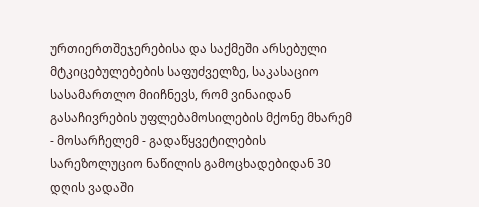ურთიერთშეჯერებისა და საქმეში არსებული მტკიცებულებების საფუძველზე, საკასაციო სასამართლო მიიჩნევს, რომ ვინაიდან გასაჩივრების უფლებამოსილების მქონე მხარემ - მოსარჩელემ - გადაწყვეტილების სარეზოლუციო ნაწილის გამოცხადებიდან 30 დღის ვადაში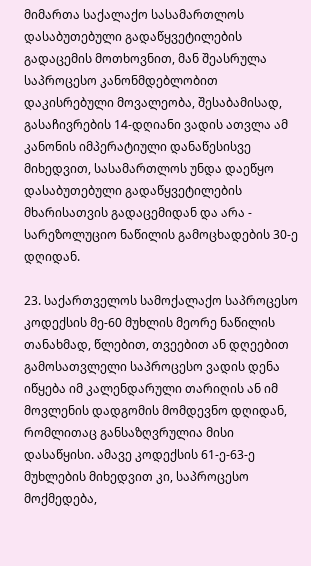მიმართა საქალაქო სასამართლოს დასაბუთებული გადაწყვეტილების გადაცემის მოთხოვნით, მან შეასრულა საპროცესო კანონმდებლობით დაკისრებული მოვალეობა, შესაბამისად, გასაჩივრების 14-დღიანი ვადის ათვლა ამ კანონის იმპერატიული დანაწესისვე მიხედვით, სასამართლოს უნდა დაეწყო დასაბუთებული გადაწყვეტილების მხარისათვის გადაცემიდან და არა - სარეზოლუციო ნაწილის გამოცხადების 30-ე დღიდან.

23. საქართველოს სამოქალაქო საპროცესო კოდექსის მე-60 მუხლის მეორე ნაწილის თანახმად, წლებით, თვეებით ან დღეებით გამოსათვლელი საპროცესო ვადის დენა იწყება იმ კალენდარული თარიღის ან იმ მოვლენის დადგომის მომდევნო დღიდან, რომლითაც განსაზღვრულია მისი დასაწყისი. ამავე კოდექსის 61-ე-63-ე მუხლების მიხედვით კი, საპროცესო მოქმედება,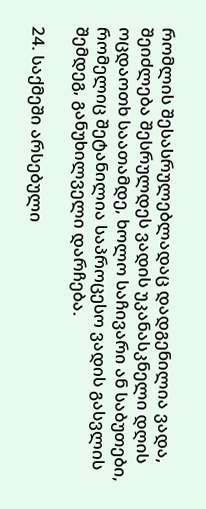რომლის შესასრულებლადაც დადგენილია ვადა, შეიძლება შესრულდეს ვადის უკანასკნელი დღის ოცდაოთხ საათამდე, ხოლო საჩივარი ან საბუთები, რომელიც შეტანილია საპროცესო ვადის გასვლის შემდეგ, განუხილველი დარჩება.

24. საქმეში არსებული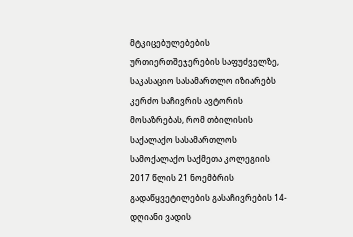მტკიცებულებების ურთიერთშეჯერების საფუძველზე, საკასაციო სასამართლო იზიარებს კერძო საჩივრის ავტორის მოსაზრებას, რომ თბილისის საქალაქო სასამართლოს სამოქალაქო საქმეთა კოლეგიის 2017 წლის 21 ნოემბრის გადაწყვეტილების გასაჩივრების 14-დღიანი ვადის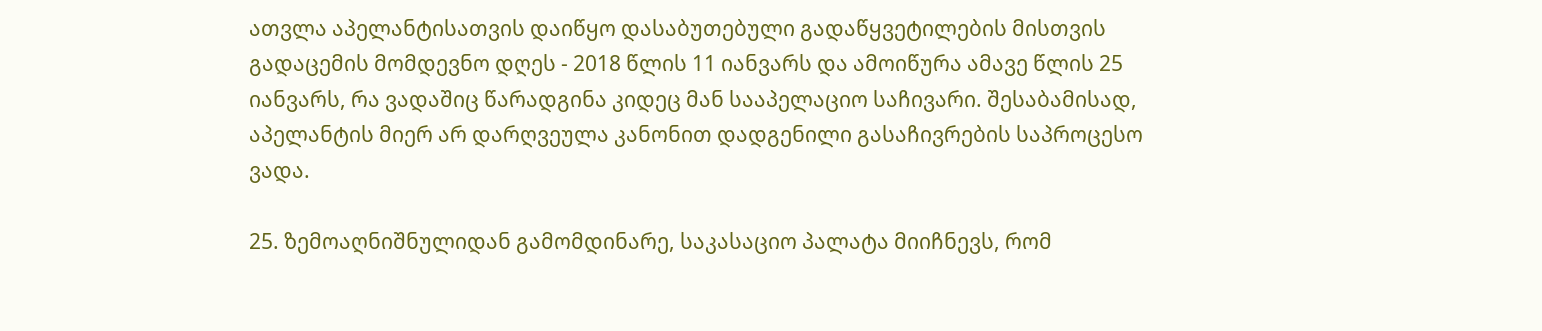ათვლა აპელანტისათვის დაიწყო დასაბუთებული გადაწყვეტილების მისთვის გადაცემის მომდევნო დღეს - 2018 წლის 11 იანვარს და ამოიწურა ამავე წლის 25 იანვარს, რა ვადაშიც წარადგინა კიდეც მან სააპელაციო საჩივარი. შესაბამისად, აპელანტის მიერ არ დარღვეულა კანონით დადგენილი გასაჩივრების საპროცესო ვადა.

25. ზემოაღნიშნულიდან გამომდინარე, საკასაციო პალატა მიიჩნევს, რომ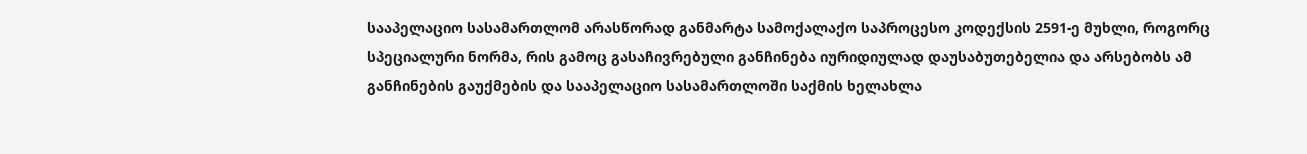სააპელაციო სასამართლომ არასწორად განმარტა სამოქალაქო საპროცესო კოდექსის 2591-ე მუხლი, როგორც სპეციალური ნორმა, რის გამოც გასაჩივრებული განჩინება იურიდიულად დაუსაბუთებელია და არსებობს ამ განჩინების გაუქმების და სააპელაციო სასამართლოში საქმის ხელახლა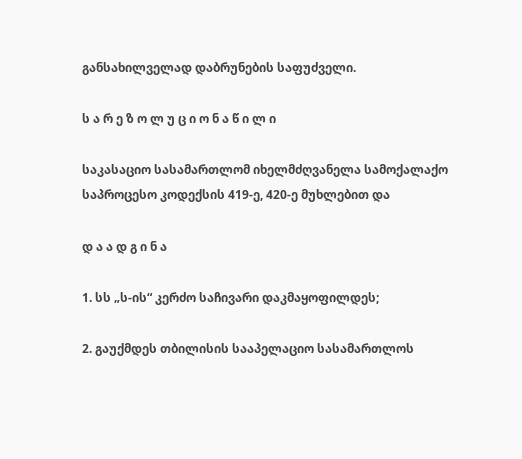განსახილველად დაბრუნების საფუძველი.

ს ა რ ე ზ ო ლ უ ც ი ო ნ ა წ ი ლ ი

საკასაციო სასამართლომ იხელმძღვანელა სამოქალაქო საპროცესო კოდექსის 419-ე, 420-ე მუხლებით და

დ ა ა დ გ ი ნ ა

1. სს „ს-ის“ კერძო საჩივარი დაკმაყოფილდეს;

2. გაუქმდეს თბილისის სააპელაციო სასამართლოს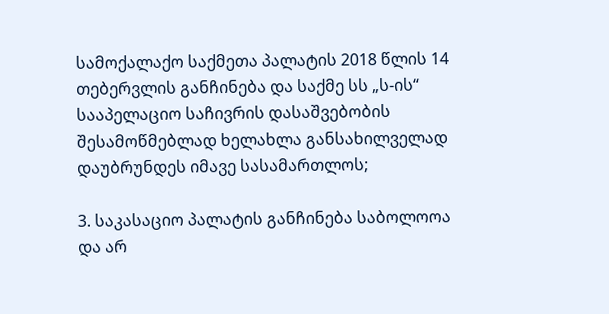სამოქალაქო საქმეთა პალატის 2018 წლის 14 თებერვლის განჩინება და საქმე სს „ს-ის“ სააპელაციო საჩივრის დასაშვებობის შესამოწმებლად ხელახლა განსახილველად დაუბრუნდეს იმავე სასამართლოს;

3. საკასაციო პალატის განჩინება საბოლოოა და არ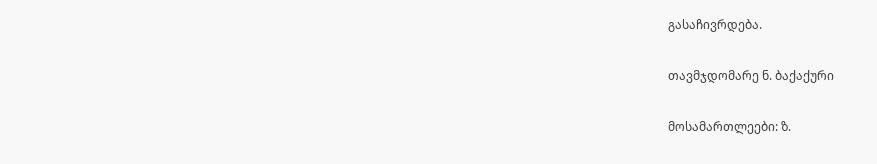გასაჩივრდება.

თავმჯდომარე ნ. ბაქაქური

მოსამართლეები: ზ.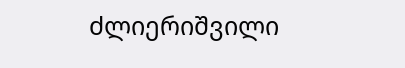ძლიერიშვილი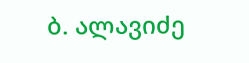ბ. ალავიძე